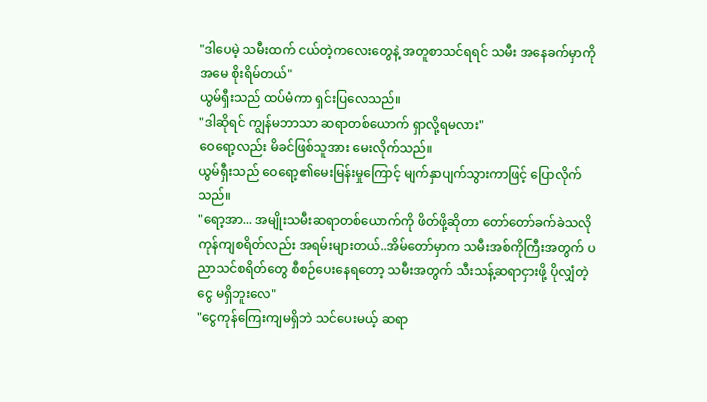"ဒါပေမဲ့ သမီးထက် ငယ်တဲ့ကလေးတွေနဲ့ အတူစာသင်ရရင် သမီး အနေခက်မှာကို အမေ စိုးရိမ်တယ်"
ယွမ်ရှီးသည် ထပ်မံကာ ရှင်းပြလေသည်။
"ဒါဆိုရင် ကျွန်မဘာသာ ဆရာတစ်ယောက် ရှာလို့ရမလား"
ဝေရော့လည်း မိခင်ဖြစ်သူအား မေးလိုက်သည်။
ယွမ်ရှီးသည် ဝေရော့၏မေးမြန်းမှုကြောင့် မျက်နှာပျက်သွားကာဖြင့် ပြောလိုက်သည်။
"ရော့အာ... အမျိုးသမီးဆရာတစ်ယောက်ကို ဖိတ်ဖို့ဆိုတာ တော်တော်ခက်ခဲသလို ကုန်ကျစရိတ်လည်း အရမ်းများတယ်..အိမ်တော်မှာက သမီးအစ်ကိုကြီးအတွက် ပညာသင်စရိတ်တွေ စီစဉ်ပေးနေရတော့ သမီးအတွက် သီးသန့်ဆရာငှားဖို့ ပိုလျှံတဲ့ငွေ မရှိဘူးလေ"
"ငွေကုန်ကြေးကျမရှိဘဲ သင်ပေးမယ့် ဆရာ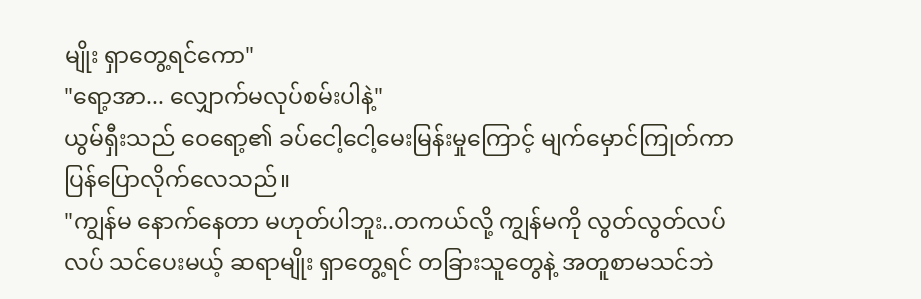မျိုး ရှာတွေ့ရင်ကော"
"ရော့အာ... လျှောက်မလုပ်စမ်းပါနဲ့"
ယွမ်ရှီးသည် ဝေရော့၏ ခပ်ငေါ့ငေါ့မေးမြန်းမှုကြောင့် မျက်မှောင်ကြုတ်ကာ ပြန်ပြောလိုက်လေသည်။
"ကျွန်မ နောက်နေတာ မဟုတ်ပါဘူး..တကယ်လို့ ကျွန်မကို လွတ်လွတ်လပ်လပ် သင်ပေးမယ့် ဆရာမျိုး ရှာတွေ့ရင် တခြားသူတွေနဲ့ အတူစာမသင်ဘဲ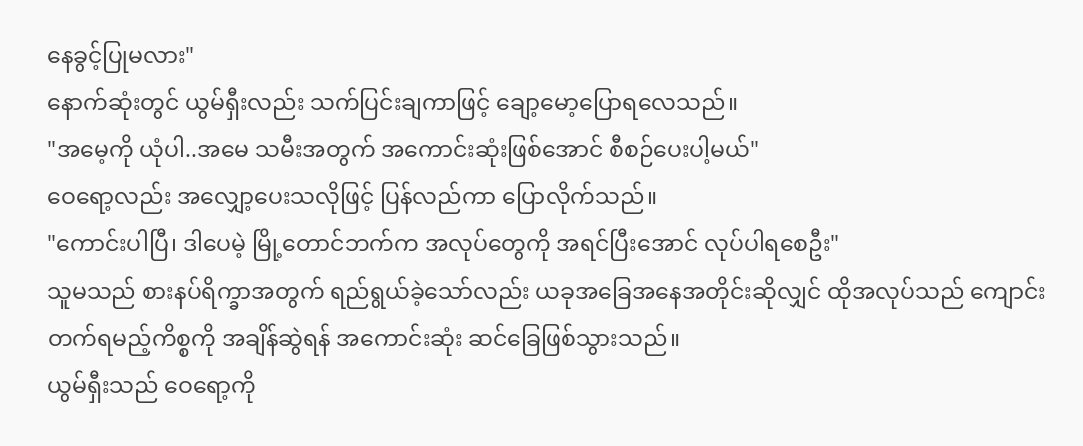နေခွင့်ပြုမလား"
နောက်ဆုံးတွင် ယွမ်ရှီးလည်း သက်ပြင်းချကာဖြင့် ချော့မော့ပြောရလေသည်။
"အမေ့ကို ယုံပါ..အမေ သမီးအတွက် အကောင်းဆုံးဖြစ်အောင် စီစဉ်ပေးပါ့မယ်"
ဝေရော့လည်း အလျှော့ပေးသလိုဖြင့် ပြန်လည်ကာ ပြောလိုက်သည်။
"ကောင်းပါပြီ၊ ဒါပေမဲ့ မြို့တောင်ဘက်က အလုပ်တွေကို အရင်ပြီးအောင် လုပ်ပါရစေဦး"
သူမသည် စားနပ်ရိက္ခာအတွက် ရည်ရွယ်ခဲ့သော်လည်း ယခုအခြေအနေအတိုင်းဆိုလျှင် ထိုအလုပ်သည် ကျောင်းတက်ရမည့်ကိစ္စကို အချိန်ဆွဲရန် အကောင်းဆုံး ဆင်ခြေဖြစ်သွားသည်။
ယွမ်ရှီးသည် ဝေရော့ကို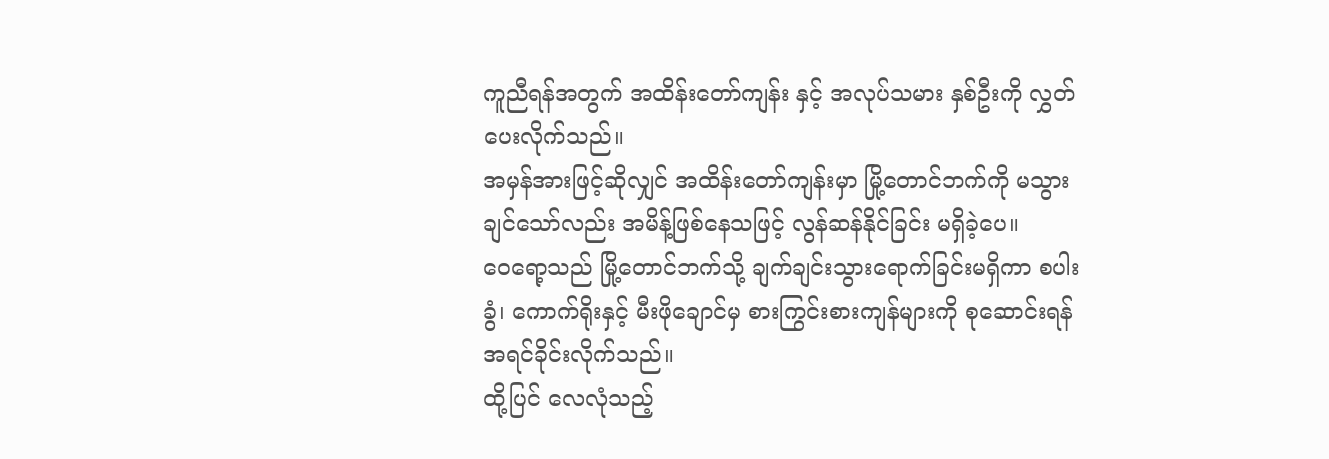ကူညီရန်အတွက် အထိန်းတော်ကျန်း နှင့် အလုပ်သမား နှစ်ဦးကို လွှတ်ပေးလိုက်သည်။
အမှန်အားဖြင့်ဆိုလျှင် အထိန်းတော်ကျန်းမှာ မြို့တောင်ဘက်ကို မသွားချင်သော်လည်း အမိန့်ဖြစ်နေသဖြင့် လွန်ဆန်နိုင်ခြင်း မရှိခဲ့ပေ။
ဝေရော့သည် မြို့တောင်ဘက်သို့ ချက်ချင်းသွားရောက်ခြင်းမရှိကာ စပါးခွံ၊ ကောက်ရိုးနှင့် မီးဖိုချောင်မှ စားကြွင်းစားကျန်များကို စုဆောင်းရန် အရင်ခိုင်းလိုက်သည်။
ထို့ပြင် လေလုံသည့်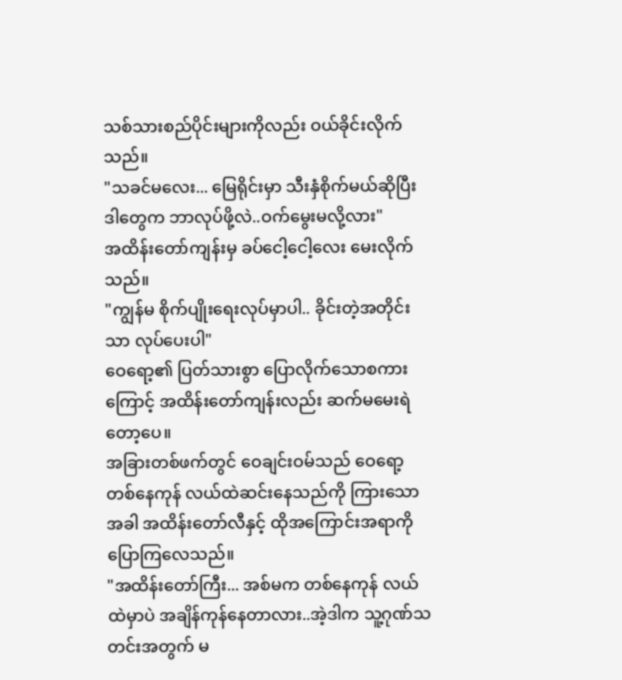သစ်သားစည်ပိုင်းများကိုလည်း ဝယ်ခိုင်းလိုက်သည်။
"သခင်မလေး... မြေရိုင်းမှာ သီးနှံစိုက်မယ်ဆိုပြီး ဒါတွေက ဘာလုပ်ဖို့လဲ..ဝက်မွေးမလို့လား"
အထိန်းတော်ကျန်းမှ ခပ်ငေါ့ငေါ့လေး မေးလိုက်သည်။
"ကျွန်မ စိုက်ပျိုးရေးလုပ်မှာပါ.. ခိုင်းတဲ့အတိုင်းသာ လုပ်ပေးပါ"
ဝေရော့၏ ပြတ်သားစွာ ပြောလိုက်သောစကားကြောင့် အထိန်းတော်ကျန်းလည်း ဆက်မမေးရဲတော့ပေ။
အခြားတစ်ဖက်တွင် ဝေချင်းဝမ်သည် ဝေရော့ တစ်နေကုန် လယ်ထဲဆင်းနေသည်ကို ကြားသောအခါ အထိန်းတော်လီနှင့် ထိုအကြောင်းအရာကို ပြောကြလေသည်။
"အထိန်းတော်ကြီး... အစ်မက တစ်နေကုန် လယ်ထဲမှာပဲ အချိန်ကုန်နေတာလား..အဲ့ဒါက သူ့ဂုဏ်သတင်းအတွက် မ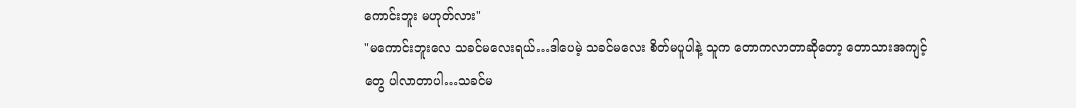ကောင်းဘူး မဟုတ်လား"
"မကောင်းဘူးလေ သခင်မလေးရယ်…ဒါပေမဲ့ သခင်မလေး စိတ်မပူပါနဲ့ သူက တောကလာတာဆိုတော့ တောသားအကျင့်တွေ ပါလာတာပါ…သခင်မ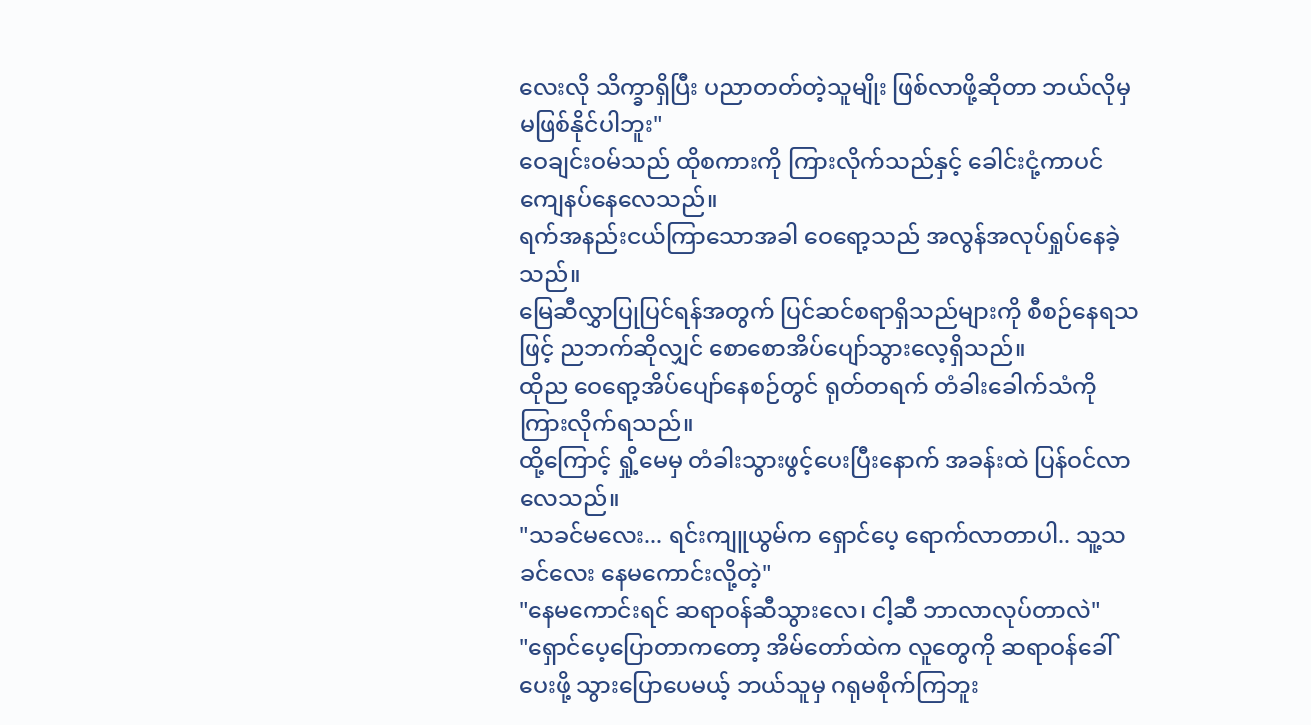လေးလို သိက္ခာရှိပြီး ပညာတတ်တဲ့သူမျိုး ဖြစ်လာဖို့ဆိုတာ ဘယ်လိုမှ မဖြစ်နိုင်ပါဘူး"
ဝေချင်းဝမ်သည် ထိုစကားကို ကြားလိုက်သည်နှင့် ခေါင်းငုံ့ကာပင် ကျေနပ်နေလေသည်။
ရက်အနည်းငယ်ကြာသောအခါ ဝေရော့သည် အလွန်အလုပ်ရှုပ်နေခဲ့သည်။
မြေဆီလွှာပြုပြင်ရန်အတွက် ပြင်ဆင်စရာရှိသည်များကို စီစဉ်နေရသဖြင့် ညဘက်ဆိုလျှင် စောစောအိပ်ပျော်သွားလေ့ရှိသည်။
ထိုည ဝေရော့အိပ်ပျော်နေစဉ်တွင် ရုတ်တရက် တံခါးခေါက်သံကို ကြားလိုက်ရသည်။
ထို့ကြောင့် ရှို့မေမှ တံခါးသွားဖွင့်ပေးပြီးနောက် အခန်းထဲ ပြန်ဝင်လာလေသည်။
"သခင်မလေး... ရင်းကျူယွမ်က ရှောင်ပေ့ ရောက်လာတာပါ.. သူ့သခင်လေး နေမကောင်းလို့တဲ့"
"နေမကောင်းရင် ဆရာဝန်ဆီသွားလေ၊ ငါ့ဆီ ဘာလာလုပ်တာလဲ"
"ရှောင်ပေ့ပြောတာကတော့ အိမ်တော်ထဲက လူတွေကို ဆရာဝန်ခေါ်ပေးဖို့ သွားပြောပေမယ့် ဘယ်သူမှ ဂရုမစိုက်ကြဘူး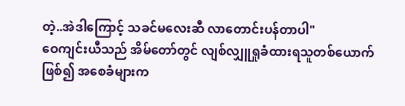တဲ့..အဲဒါကြောင့် သခင်မလေးဆီ လာတောင်းပန်တာပါ"
ဝေကျင်းယီသည် အိမ်တော်တွင် လျစ်လျှူရှုခံထားရသူတစ်ယောက်ဖြစ်၍ အစေခံများက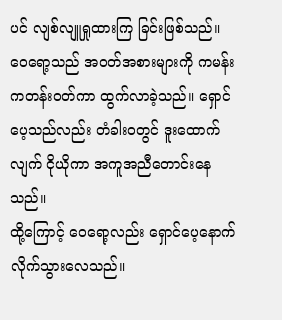ပင် လျစ်လျူရှုထားကြ ခြင်းဖြစ်သည်။
ဝေရော့သည် အဝတ်အစားများကို ကမန်းကတန်းဝတ်ကာ ထွက်လာခဲ့သည်။ ရှောင်ပေ့သည်လည်း တံခါးဝတွင် ဒူးထောက်လျက် ငိုယိုကာ အကူအညီတောင်းနေသည်။
ထို့ကြောင့် ဝေရော့လည်း ရှောင်ပေ့နောက် လိုက်သွားလေသည်။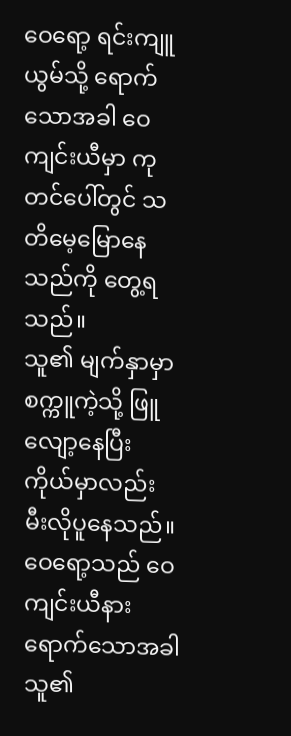ဝေရော့ ရင်းကျူယွမ်သို့ ရောက်သောအခါ ဝေကျင်းယီမှာ ကုတင်ပေါ်တွင် သတိမေ့မြောနေသည်ကို တွေ့ရသည်။
သူ၏ မျက်နှာမှာ စက္ကူကဲ့သို့ ဖြူလျော့နေပြီး ကိုယ်မှာလည်း မီးလိုပူနေသည်။
ဝေရော့သည် ဝေကျင်းယီနား ရောက်သောအခါ သူ၏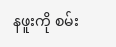နဖူးကို စမ်း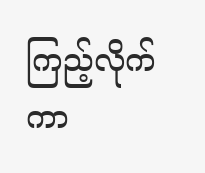ကြည့်လိုက်ကာ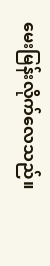မေးမြန်းလိုက်လေသည်။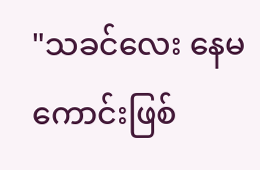"သခင်လေး နေမကောင်းဖြစ်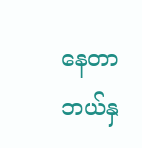နေတာ ဘယ်နှ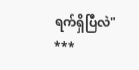ရက်ရှိပြီလဲ"
***